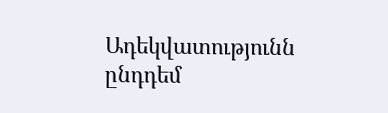Ադեկվատությունն ընդդեմ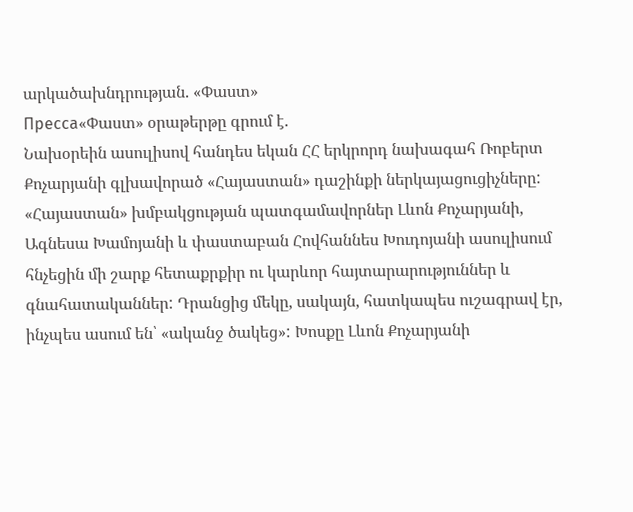արկածախնդրության. «Փաստ»
Пресса«Փաստ» օրաթերթը գրում է.
Նախօրեին ասուլիսով հանդես եկան ՀՀ երկրորդ նախագահ Ռոբերտ Քոչարյանի գլխավորած «Հայաստան» դաշինքի ներկայացուցիչները: «Հայաստան» խմբակցության պատգամավորներ Լևոն Քոչարյանի, Ագնեսա Խամոյանի և փաստաբան Հովհաննես Խուդոյանի ասուլիսում հնչեցին մի շարք հետաքրքիր ու կարևոր հայտարարություններ և գնահատականներ: Դրանցից մեկը, սակայն, հատկապես ուշագրավ էր, ինչպես ասում են՝ «ականջ ծակեց»: Խոսքը Լևոն Քոչարյանի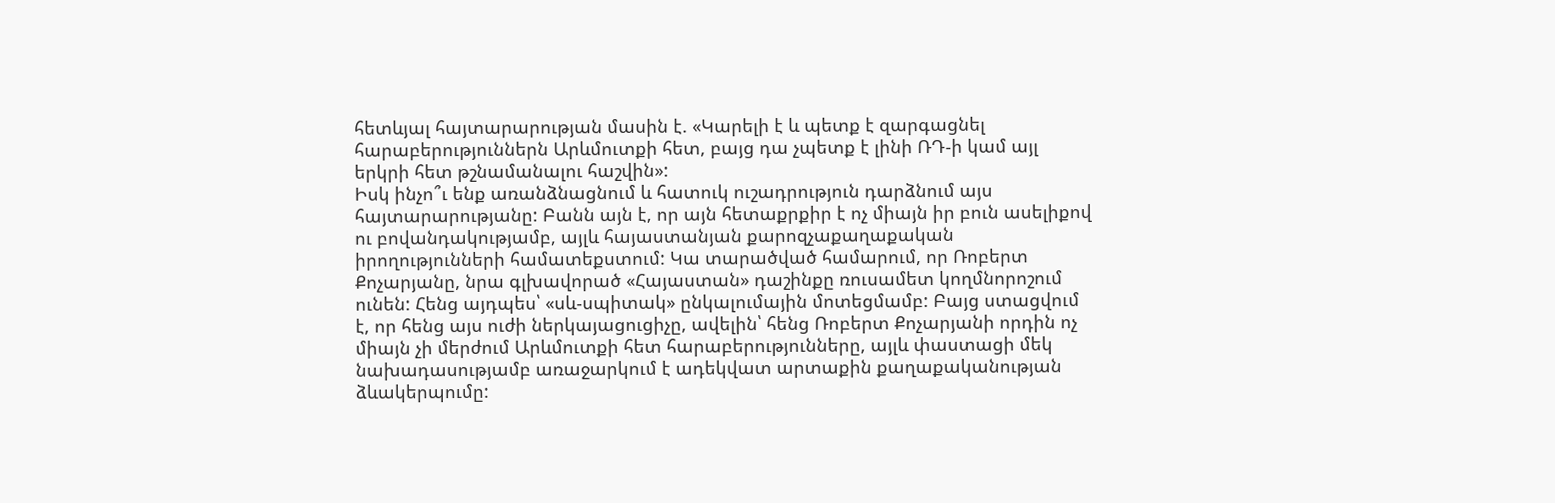հետևյալ հայտարարության մասին է. «Կարելի է և պետք է զարգացնել հարաբերություններն Արևմուտքի հետ, բայց դա չպետք է լինի ՌԴ-ի կամ այլ երկրի հետ թշնամանալու հաշվին»:
Իսկ ինչո՞ւ ենք առանձնացնում և հատուկ ուշադրություն դարձնում այս հայտարարությանը: Բանն այն է, որ այն հետաքրքիր է ոչ միայն իր բուն ասելիքով ու բովանդակությամբ, այլև հայաստանյան քարոզչաքաղաքական իրողությունների համատեքստում: Կա տարածված համարում, որ Ռոբերտ Քոչարյանը, նրա գլխավորած «Հայաստան» դաշինքը ռուսամետ կողմնորոշում ունեն: Հենց այդպես՝ «սև-սպիտակ» ընկալումային մոտեցմամբ: Բայց ստացվում է, որ հենց այս ուժի ներկայացուցիչը, ավելին՝ հենց Ռոբերտ Քոչարյանի որդին ոչ միայն չի մերժում Արևմուտքի հետ հարաբերությունները, այլև փաստացի մեկ նախադասությամբ առաջարկում է ադեկվատ արտաքին քաղաքականության ձևակերպումը: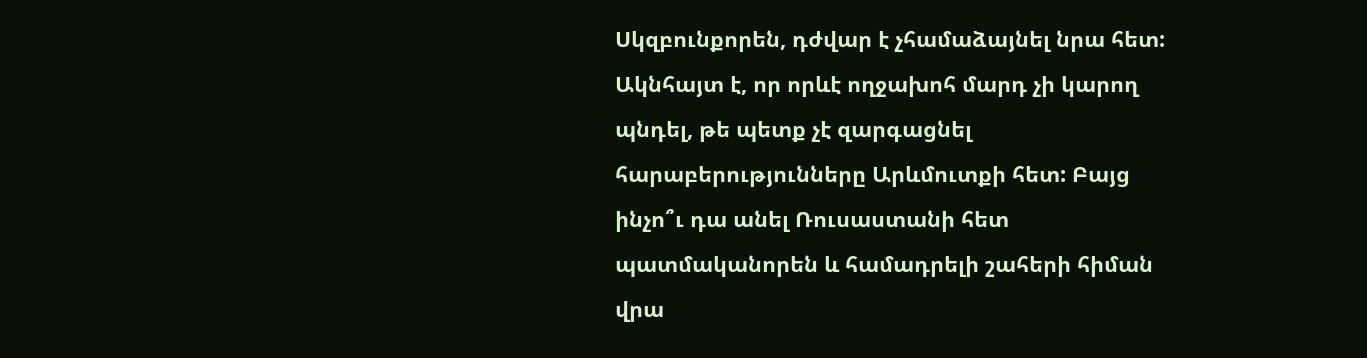Սկզբունքորեն, դժվար է չհամաձայնել նրա հետ: Ակնհայտ է, որ որևէ ողջախոհ մարդ չի կարող պնդել, թե պետք չէ զարգացնել հարաբերությունները Արևմուտքի հետ: Բայց ինչո՞ւ դա անել Ռուսաստանի հետ պատմականորեն և համադրելի շահերի հիման վրա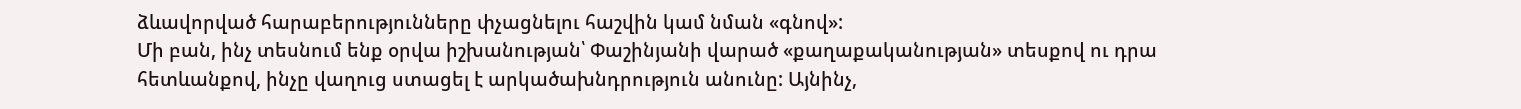ձևավորված հարաբերությունները փչացնելու հաշվին կամ նման «գնով»:
Մի բան, ինչ տեսնում ենք օրվա իշխանության՝ Փաշինյանի վարած «քաղաքականության» տեսքով ու դրա հետևանքով, ինչը վաղուց ստացել է արկածախնդրություն անունը: Այնինչ,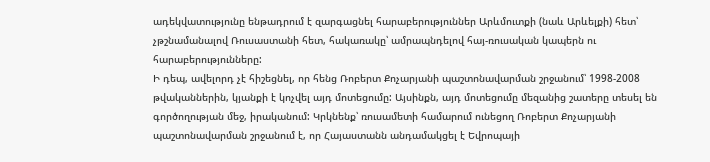ադեկվատությունը ենթադրում է զարգացնել հարաբերություններ Արևմուտքի (նաև Արևելքի) հետ՝ չթշնամանալով Ռուսաստանի հետ, հակառակը՝ ամրապնդելով հայ-ռուսական կապերն ու հարաբերությունները:
Ի դեպ, ավելորդ չէ հիշեցնել, որ հենց Ռոբերտ Քոչարյանի պաշտոնավարման շրջանում՝ 1998-2008 թվականներին, կյանքի է կոչվել այդ մոտեցումը: Այսինքն, այդ մոտեցումը մեզանից շատերը տեսել են գործողության մեջ, իրականում: Կրկնենք՝ ռուսամետի համարում ունեցող Ռոբերտ Քոչարյանի պաշտոնավարման շրջանում է, որ Հայաստանն անդամակցել է Եվրոպայի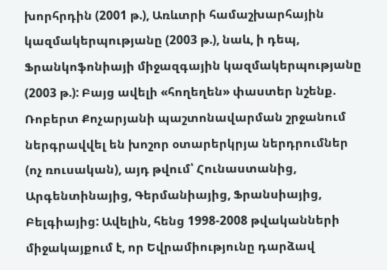խորհրդին (2001 թ.), Առևտրի համաշխարհային կազմակերպությանը (2003 թ.), նաև, ի դեպ, Ֆրանկոֆոնիայի միջազգային կազմակերպությանը (2003 թ.): Բայց ավելի «հողեղեն» փաստեր նշենք. Ռոբերտ Քոչարյանի պաշտոնավարման շրջանում ներգրավվել են խոշոր օտարերկրյա ներդրումներ (ոչ ռուսական), այդ թվում՝ Հունաստանից, Արգենտինայից, Գերմանիայից, Ֆրանսիայից, Բելգիայից: Ավելին, հենց 1998-2008 թվականների միջակայքում է, որ Եվրամիությունը դարձավ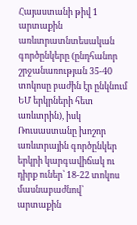Հայաստանի թիվ 1 արտաքին առևտրատնտեսական գործընկերը (ընդհանոր շրջանառության 35-40 տոկոսը բաժին էր ընկնում ԵՄ երկրների հետ առևտրին), իսկ Ռուսաստանը խոշոր առևտրային գործընկեր երկրի կարգավիճակ ու դիրք ուներ՝ 18-22 տոկոս մասնաբաժնով՝ արտաքին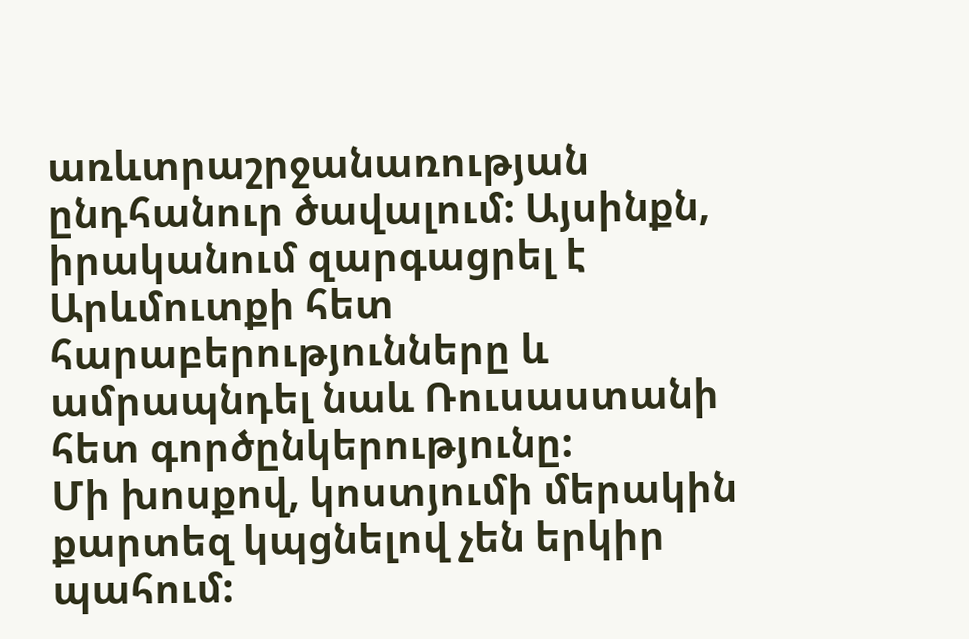առևտրաշրջանառության ընդհանուր ծավալում: Այսինքն, իրականում զարգացրել է Արևմուտքի հետ հարաբերությունները և ամրապնդել նաև Ռուսաստանի հետ գործընկերությունը:
Մի խոսքով, կոստյումի մերակին քարտեզ կպցնելով չեն երկիր պահում: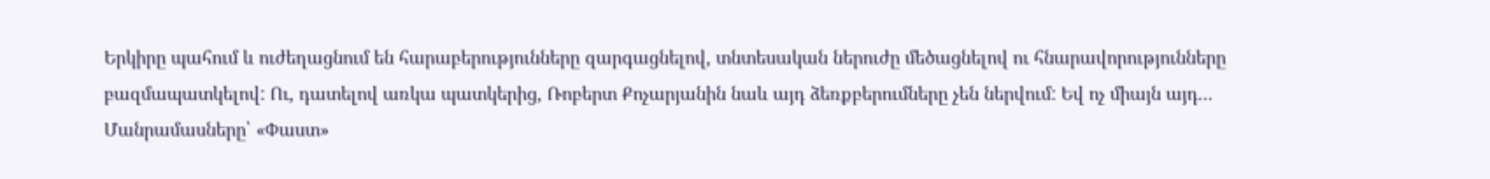Երկիրը պահում և ուժեղացնում են հարաբերությունները զարգացնելով, տնտեսական ներուժը մեծացնելով ու հնարավորությունները բազմապատկելով: Ու, դատելով առկա պատկերից, Ռոբերտ Քոչարյանին նաև այդ ձեռքբերումները չեն ներվում: Եվ ոչ միայն այդ...
Մանրամասները՝ «Փաստ»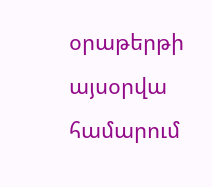օրաթերթի այսօրվա համարում